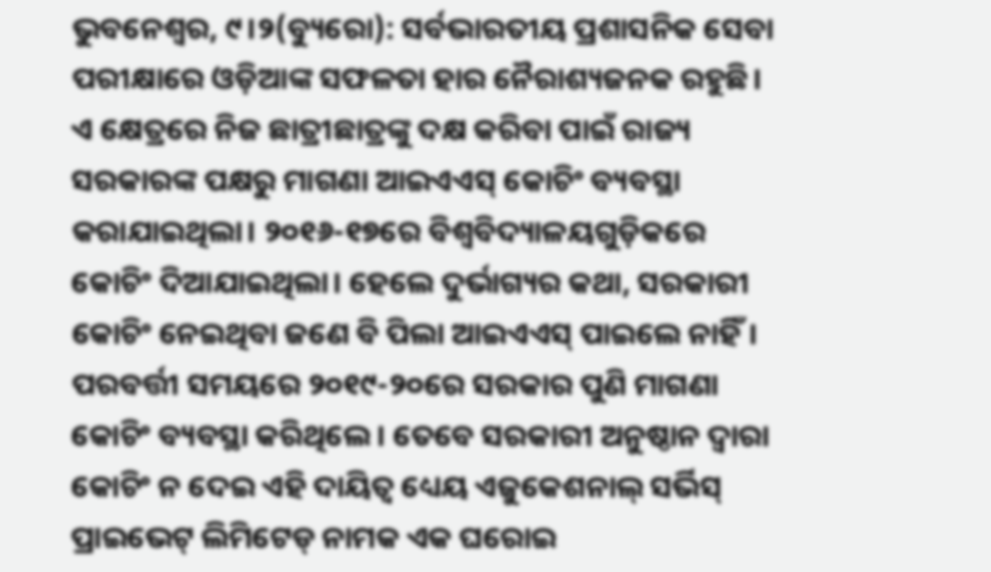ଭୁବନେଶ୍ୱର, ୯।୨(ବ୍ୟୁରୋ): ସର୍ବଭାରତୀୟ ପ୍ରଶାସନିକ ସେବା ପରୀକ୍ଷାରେ ଓଡ଼ିଆଙ୍କ ସଫଳତା ହାର ନୈରାଶ୍ୟଜନକ ରହୁଛି। ଏ କ୍ଷେତ୍ରରେ ନିଜ ଛାତ୍ରୀଛାତ୍ରଙ୍କୁ ଦକ୍ଷ କରିବା ପାଇଁ ରାଜ୍ୟ ସରକାରଙ୍କ ପକ୍ଷରୁ ମାଗଣା ଆଇଏଏସ୍ କୋଚିଂ ବ୍ୟବସ୍ଥା କରାଯାଇଥିଲା। ୨୦୧୬-୧୭ରେ ବିଶ୍ବବିଦ୍ୟାଳୟଗୁଡ଼ିକରେ କୋଚିଂ ଦିଆଯାଇଥିଲା। ହେଲେ ଦୁର୍ଭାଗ୍ୟର କଥା, ସରକାରୀ କୋଚିଂ ନେଇଥିବା ଜଣେ ବି ପିଲା ଆଇଏଏସ୍ ପାଇଲେ ନାହିଁ। ପରବର୍ତ୍ତୀ ସମୟରେ ୨୦୧୯-୨୦ରେ ସରକାର ପୁଣି ମାଗଣା କୋଚିଂ ବ୍ୟବସ୍ଥା କରିଥିଲେ। ତେବେ ସରକାରୀ ଅନୁଷ୍ଠାନ ଦ୍ୱାରା କୋଚିଂ ନ ଦେଇ ଏହି ଦାୟିତ୍ୱ ଧ୍ୟେୟ ଏଜୁକେଶନାଲ୍ ସର୍ଭିସ୍ ପ୍ରାଇଭେଟ୍ ଲିମିଟେଡ୍ ନାମକ ଏକ ଘରୋଇ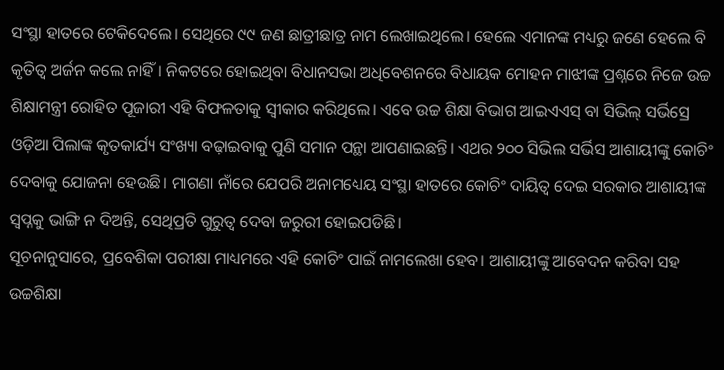ସଂସ୍ଥା ହାତରେ ଟେକିଦେଲେ। ସେଥିରେ ୯୯ ଜଣ ଛାତ୍ରୀଛାତ୍ର ନାମ ଲେଖାଇଥିଲେ। ହେଲେ ଏମାନଙ୍କ ମଧ୍ୟରୁ ଜଣେ ହେଲେ ବି କୃତିତ୍ୱ ଅର୍ଜନ କଲେ ନାହିଁ। ନିକଟରେ ହୋଇଥିବା ବିଧାନସଭା ଅଧିବେଶନରେ ବିଧାୟକ ମୋହନ ମାଝୀଙ୍କ ପ୍ରଶ୍ନରେ ନିଜେ ଉଚ୍ଚ ଶିକ୍ଷାମନ୍ତ୍ରୀ ରୋହିତ ପୂଜାରୀ ଏହି ବିଫଳତାକୁ ସ୍ବୀକାର କରିଥିଲେ। ଏବେ ଉଚ୍ଚ ଶିକ୍ଷା ବିଭାଗ ଆଇଏଏସ୍ ବା ସିଭିଲ୍ ସର୍ଭିସ୍ରେ ଓଡ଼ିଆ ପିଲାଙ୍କ କୃତକାର୍ଯ୍ୟ ସଂଖ୍ୟା ବଢ଼ାଇବାକୁ ପୁଣି ସମାନ ପନ୍ଥା ଆପଣାଇଛନ୍ତି। ଏଥର ୨୦୦ ସିଭିଲ ସର୍ଭିସ ଆଶାୟୀଙ୍କୁ କୋଚିଂ ଦେବାକୁ ଯୋଜନା ହେଉଛି। ମାଗଣା ନାଁରେ ଯେପରି ଅନାମଧ୍ୟେୟ ସଂସ୍ଥା ହାତରେ କୋଚିଂ ଦାୟିତ୍ୱ ଦେଇ ସରକାର ଆଶାୟୀଙ୍କ ସ୍ବପ୍ନକୁ ଭାଙ୍ଗି ନ ଦିଅନ୍ତି, ସେଥିପ୍ରତି ଗୁରୁତ୍ୱ ଦେବା ଜରୁରୀ ହୋଇପଡିଛି।
ସୂଚନାନୁସାରେ, ପ୍ରବେଶିକା ପରୀକ୍ଷା ମାଧ୍ୟମରେ ଏହି କୋଚିଂ ପାଇଁ ନାମଲେଖା ହେବ। ଆଶାୟୀଙ୍କୁ ଆବେଦନ କରିବା ସହ ଉଚ୍ଚଶିକ୍ଷା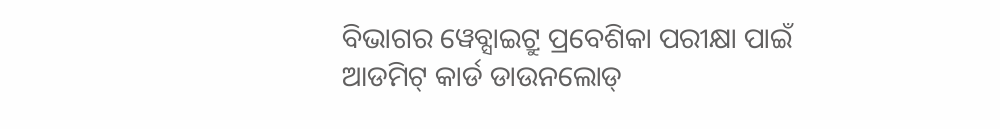ବିଭାଗର ୱେବ୍ସାଇଟ୍ରୁ ପ୍ରବେଶିକା ପରୀକ୍ଷା ପାଇଁ ଆଡମିଟ୍ କାର୍ଡ ଡାଉନଲୋଡ୍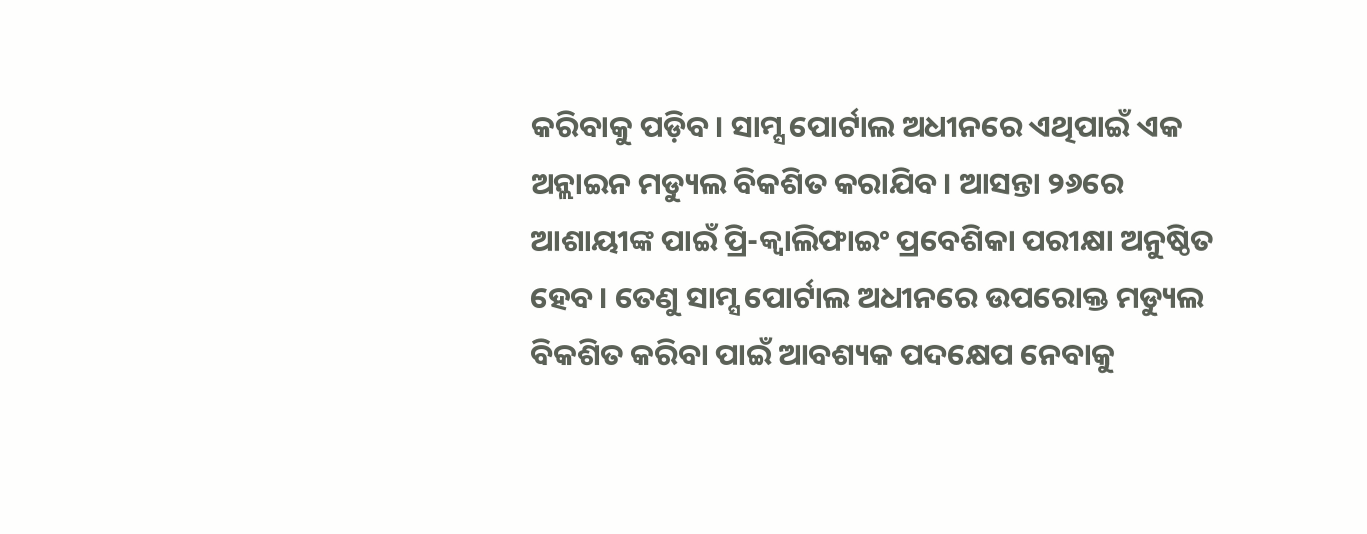କରିବାକୁ ପଡ଼ିବ। ସାମ୍ସ ପୋର୍ଟାଲ ଅଧୀନରେ ଏଥିପାଇଁ ଏକ ଅନ୍ଲାଇନ ମଡ୍ୟୁଲ ବିକଶିତ କରାଯିବ। ଆସନ୍ତା ୨୬ରେ ଆଶାୟୀଙ୍କ ପାଇଁ ପ୍ରି-କ୍ବାଲିଫାଇଂ ପ୍ରବେଶିକା ପରୀକ୍ଷା ଅନୁଷ୍ଠିତ ହେବ। ତେଣୁ ସାମ୍ସ ପୋର୍ଟାଲ ଅଧୀନରେ ଉପରୋକ୍ତ ମଡ୍ୟୁଲ ବିକଶିତ କରିବା ପାଇଁ ଆବଶ୍ୟକ ପଦକ୍ଷେପ ନେବାକୁ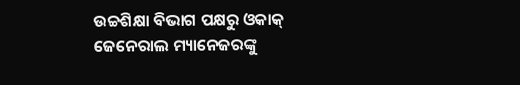ଉଚ୍ଚଶିକ୍ଷା ବିଭାଗ ପକ୍ଷରୁ ଓକାକ୍ ଜେନେରାଲ ମ୍ୟାନେଜରଙ୍କୁ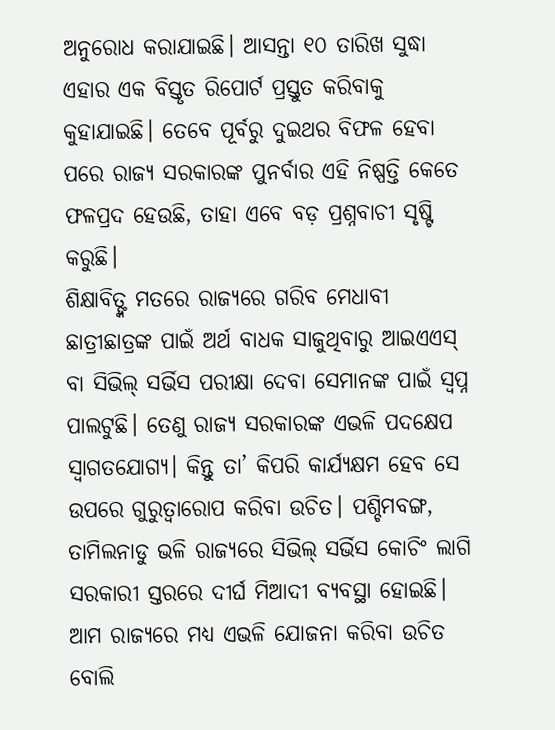ଅନୁରୋଧ କରାଯାଇଛି। ଆସନ୍ତା ୧୦ ତାରିଖ ସୁଦ୍ଧା ଏହାର ଏକ ବିସ୍ତୃତ ରିପୋର୍ଟ ପ୍ରସ୍ତୁତ କରିବାକୁ କୁହାଯାଇଛି। ତେବେ ପୂର୍ବରୁ ଦୁଇଥର ବିଫଳ ହେବା ପରେ ରାଜ୍ୟ ସରକାରଙ୍କ ପୁନର୍ବାର ଏହି ନିଷ୍ପତ୍ତି କେତେ ଫଳପ୍ରଦ ହେଉଛି, ତାହା ଏବେ ବଡ଼ ପ୍ରଶ୍ନବାଚୀ ସୃଷ୍ଟି କରୁଛି।
ଶିକ୍ଷାବିତ୍ଙ୍କ ମତରେ ରାଜ୍ୟରେ ଗରିବ ମେଧାବୀ ଛାତ୍ରୀଛାତ୍ରଙ୍କ ପାଇଁ ଅର୍ଥ ବାଧକ ସାଜୁଥିବାରୁ ଆଇଏଏସ୍ ବା ସିଭିଲ୍ ସର୍ଭିସ ପରୀକ୍ଷା ଦେବା ସେମାନଙ୍କ ପାଇଁ ସ୍ବପ୍ନ ପାଲଟୁଛି। ତେଣୁ ରାଜ୍ୟ ସରକାରଙ୍କ ଏଭଳି ପଦକ୍ଷେପ ସ୍ବାଗତଯୋଗ୍ୟ। କିନ୍ତୁ ତା’ କିପରି କାର୍ଯ୍ୟକ୍ଷମ ହେବ ସେ ଉପରେ ଗୁରୁତ୍ୱାରୋପ କରିବା ଉଚିତ। ପଶ୍ଚିମବଙ୍ଗ, ତାମିଲନାଡୁ ଭଳି ରାଜ୍ୟରେ ସିଭିଲ୍ ସର୍ଭିସ କୋଚିଂ ଲାଗି ସରକାରୀ ସ୍ତରରେ ଦୀର୍ଘ ମିଆଦୀ ବ୍ୟବସ୍ଥା ହୋଇଛି। ଆମ ରାଜ୍ୟରେ ମଧ୍ୟ ଏଭଳି ଯୋଜନା କରିବା ଉଚିତ ବୋଲି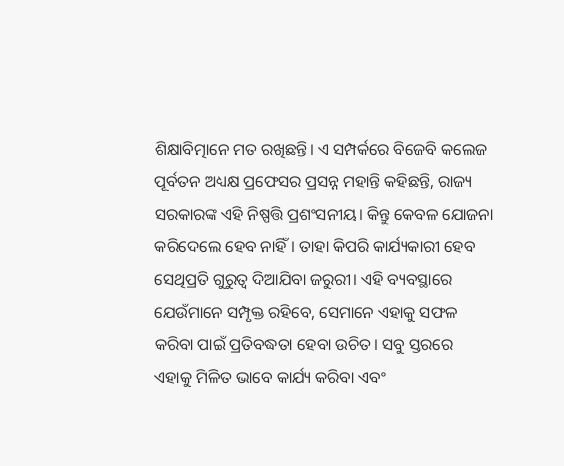ଶିକ୍ଷାବିତ୍ମାନେ ମତ ରଖିଛନ୍ତି। ଏ ସମ୍ପର୍କରେ ବିଜେବି କଲେଜ ପୂର୍ବତନ ଅଧ୍ୟକ୍ଷ ପ୍ରଫେସର ପ୍ରସନ୍ନ ମହାନ୍ତି କହିଛନ୍ତି, ରାଜ୍ୟ ସରକାରଙ୍କ ଏହି ନିଷ୍ପତ୍ତି ପ୍ରଶଂସନୀୟ। କିନ୍ତୁ କେବଳ ଯୋଜନା କରିଦେଲେ ହେବ ନାହିଁ। ତାହା କିପରି କାର୍ଯ୍ୟକାରୀ ହେବ ସେଥିପ୍ରତି ଗୁରୁତ୍ୱ ଦିଆଯିବା ଜରୁରୀ। ଏହି ବ୍ୟବସ୍ଥାରେ ଯେଉଁମାନେ ସମ୍ପୃକ୍ତ ରହିବେ, ସେମାନେ ଏହାକୁ ସଫଳ କରିବା ପାଇଁ ପ୍ରତିବଦ୍ଧତା ହେବା ଉଚିତ। ସବୁ ସ୍ତରରେ ଏହାକୁ ମିଳିତ ଭାବେ କାର୍ଯ୍ୟ କରିବା ଏବଂ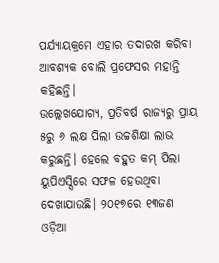ପର୍ଯ୍ୟାୟକ୍ରମେ ଏହାର ତଦାରଖ କରିବା ଆବଶ୍ୟକ ବୋଲି ପ୍ରଫେସର ମହାନ୍ତି କହିଛନ୍ତି।
ଉଲ୍ଲେଖଯୋଗ୍ୟ, ପ୍ରତିବର୍ଷ ରାଜ୍ୟରୁ ପ୍ରାୟ ୫ରୁ ୬ ଲକ୍ଷ ପିଲା ଉଚ୍ଚଶିକ୍ଷା ଲାଭ କରୁଛନ୍ତି। ହେଲେ ବହୁତ କମ୍ ପିଲା ୟୁପିଏସ୍ସିରେ ସଫଳ ହେଉଥିବା ଦେଖାଯାଉଛି। ୨୦୧୭ରେ ୧୩ଜଣ ଓଡ଼ିଆ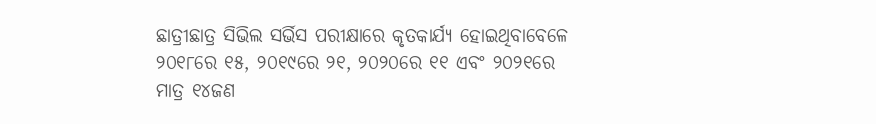ଛାତ୍ରୀଛାତ୍ର ସିଭିଲ ସର୍ଭିସ ପରୀକ୍ଷାରେ କୃତକାର୍ଯ୍ୟ ହୋଇଥିବାବେଳେ ୨୦୧୮ରେ ୧୫, ୨୦୧୯ରେ ୨୧, ୨୦୨୦ରେ ୧୧ ଏବଂ ୨୦୨୧ରେ ମାତ୍ର ୧୪ଜଣ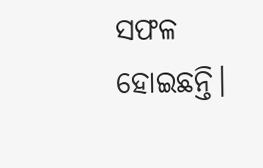ସଫଳ ହୋଇଛନ୍ତି।